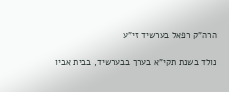הרה"ק רפאל בערשיד זי"ע

נולד בשנת תקי"א בערך בבערשיד, בבית אביו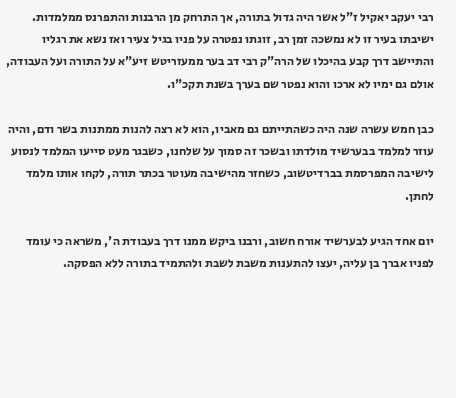רבי יעקב יאקיל ז"ל אשר היה גדול בתורה, אך התרחק מן הרבנות והתפרנס ממלמדות. ישיבתו בעיר זו לא נמשכה זמן רב, זוגתו נפטרה על פניו בגיל צעיר ואז נשא את רגליו והתיישב דרך קבע בהיכלו של הרה"ק רבי דב בער ממעזריטש זיע"א על התורה ועל העבודה, אולם גם ימיו לא ארכו והוא נפטר שם בערך בשנת תקכ"ו.

כבן חמש עשרה שנה היה כשהתייתם גם מאביו, הוא לא רצה להנות ממתנות בשר ודם, והיה עוזר למלמד בבערשיד מולדתו ובשכר זה סמוך על שלחנו, כשבגר מעט סייעו‍ המלמד לנסוע לישיבה המפרסמת בברדיטשו‍ב, כשחזר מהישיבה מעוטר בכתר תורה, לקחו אותו מלמד לחתן.

יום אחד הגיע לבערשיד אורח חשוב, ורבנו ביקש ממנו דרך בעבודת ה', משראה כי עומד לפניו אברך בן עליה, יעצו להתענות משבת לשבת ולהתמיד בתורה ללא הפסקה.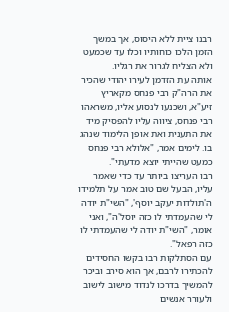רבנו ציית ללא היסוס, אך במשך הזמן הלכו כוחותיו וכלו עד שכמעט ולא הצליח לגרור את רגליו.
אותה עת הזדמן לעירו יהודי שהכיר את הרה"ק רבי פנחס מקאריץ זיע"א, ושכנעו‍ לנסוע אליו, משראהו רבי פנחס, ציווה עליו להפסיק מיד את התענית ואת אופן הלימוד שנהג בו. לימים אמר, "אלולא רבי פנחס כמעט שהייתי יוצא מדעתי".
רבו העריצו‍ ביותר עד כדי שאמר עליו, הבעל שם טוב אמר על תלמידו ה'תולדות יעקב יוסף', "השי"ת יודה לי שהעמדתי לו כזה יוסל'ה", ואני אומר, "השי"ת יודה לי שהעמדתי לו כזה רפאל".
עם הסתלקות רבו בקשו החסידים להכתירו לרבם, אך הוא סירב וביכר להמשיך בדרכו לנדוד מישוב לישוב ולעורר אנשים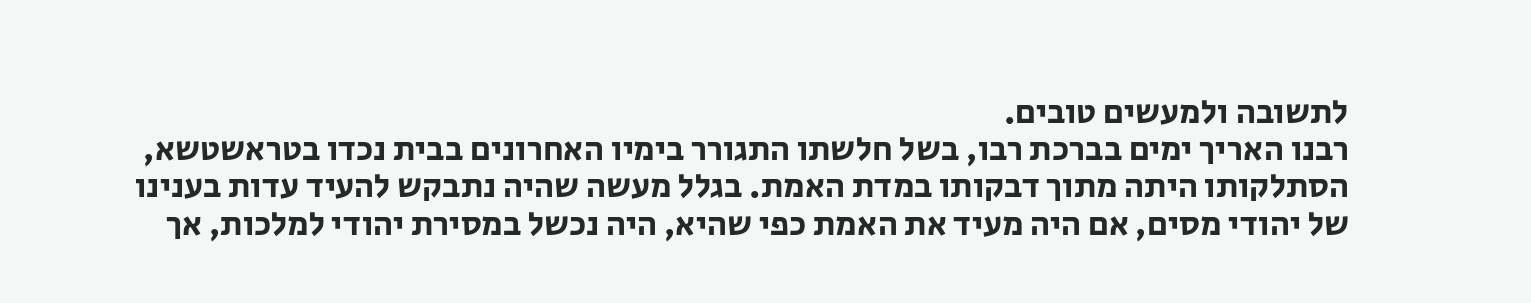לתשובה ולמעשים טובים.
רבנו האריך ימים בברכת רבו, בשל חלשתו התגורר בימיו האחרונים בבית נכדו בטראשטשא, הסתלקותו היתה מתוך דבקותו במדת האמת. בגלל מעשה שהיה נתבקש להעיד עדות בענינו של יהודי מסים, אם היה מעיד את האמת כפי שהיא, היה נכשל במסירת יהודי למלכות, אך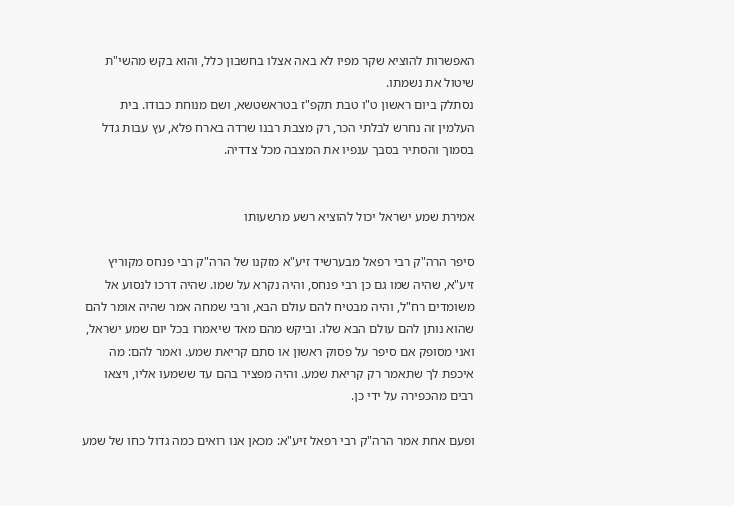האפשרות להוציא שקר מפיו לא באה אצלו בחשבון כלל, והוא בקש מהשי"ת שיטול את נשמתו.
נסתלק ביום ראשון ט"ו טבת תקפ"ז בטראשטשא, ושם מנוחת כבודו. בית העלמין זה נחרש לבלתי הכר, רק מצבת רבנו שרדה בארח פלא, עץ עבות גדל בסמוך והסתיר בסבך ענפיו את המצבה מכל צדדיה.


אמירת שמע ישראל יכול להוציא רשע מרשעותו

סיפר הרה"ק רבי רפאל מבערשיד זיע"א מזקנו של הרה"ק רבי פנחס מקוריץ זיע"א, שהיה שמו גם כן רבי פנחס, והיה נקרא על שמו. שהיה דרכו לנסוע אל משומדים רח"ל, והיה מבטיח להם עולם הבא, ורבי שמחה אמר שהיה אומר להם שהוא נותן להם עולם הבא שלו. וביקש מהם מאד שיאמרו בכל יום שמע ישראל, ואני מסופק אם סיפר על פסוק ראשון או סתם קריאת שמע. ואמר להם: מה איכפת לך שתאמר רק קריאת שמע. והיה מפציר בהם עד ששמעו אליו, ויצאו רבים מהכפירה על ידי כן.

ופעם אחת אמר הרה"ק רבי רפאל זיע"א: מכאן אנו רואים כמה גדול כחו של שמע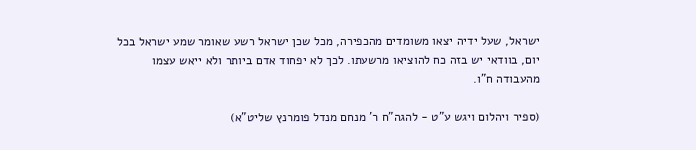ישראל, שעל ידיה יצאו משומדים מהכפירה, מכל שכן ישראל רשע שאומר שמע ישראל בכל יום, בוודאי יש בזה כח להוציאו מרשעתו. לכך לא יפחוד אדם ביותר ולא ייאש עצמו מהעבודה ח"ו.

(ספיר ויהלום ויגש ע"ט - להגה"ח ר' מנחם מנדל פומרנץ שליט"א)